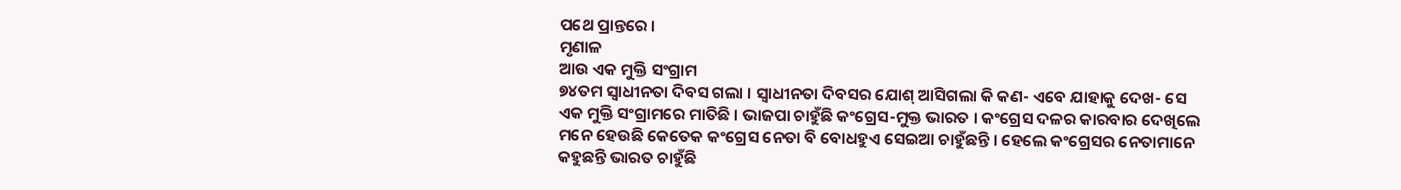ପଥେ ପ୍ରାନ୍ତରେ ।
ମୃଣାଳ
ଆଉ ଏକ ମୁକ୍ତି ସଂଗ୍ରାମ
୭୪ତମ ସ୍ୱାଧୀନତା ଦିବସ ଗଲା । ସ୍ୱାଧୀନତା ଦିବସର ଯୋଶ୍ ଆସିଗଲା କି କଣ- ଏବେ ଯାହାକୁ ଦେଖ- ସେ ଏକ ମୁକ୍ତି ସଂଗ୍ରାମରେ ମାତିଛି । ଭାଜପା ଚାହୁଁଛି କଂଗ୍ରେସ-ମୁକ୍ତ ଭାରତ । କଂଗ୍ରେସ ଦଳର କାରବାର ଦେଖିଲେ ମନେ ହେଉଛି କେତେକ କଂଗ୍ରେସ ନେତା ବି ବୋଧହୁଏ ସେଇଆ ଚାହୁଁଛନ୍ତି । ହେଲେ କଂଗ୍ରେସର ନେତାମାନେ କହୁଛନ୍ତି ଭାରତ ଚାହୁଁଛି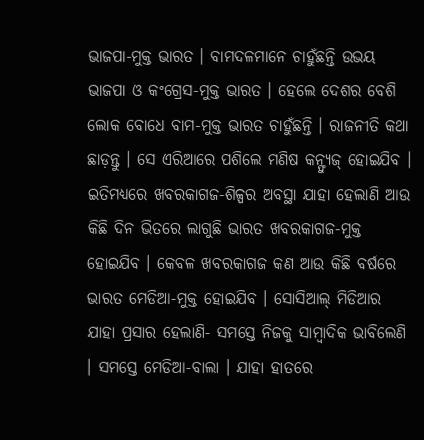ଭାଜପା-ମୁକ୍ତ ଭାରତ । ବାମଦଳମାନେ ଚାହୁଁଛନ୍ତି ଉଭୟ ଭାଜପା ଓ କଂଗ୍ରେସ-ମୁକ୍ତ ଭାରତ । ହେଲେ ଦେଶର ବେଶି ଲୋକ ବୋଧେ ବାମ-ମୁକ୍ତ ଭାରତ ଚାହୁଁଛନ୍ତି । ରାଜନୀତି କଥା ଛାଡ଼ନ୍ତୁ । ସେ ଏରିଆରେ ପଶିଲେ ମଣିଷ କନ୍ଫ୍ୟୁଜ୍ ହୋଇଯିବ ।
ଇତିମଧ୍ୟରେ ଖବରକାଗଜ-ଶିଳ୍ପର ଅବସ୍ଥା ଯାହା ହେଲାଣି ଆଉ କିଛି ଦିନ ଭିତରେ ଲାଗୁଛି ଭାରତ ଖବରକାଗଜ-ମୁକ୍ତ ହୋଇଯିବ । କେବଳ ଖବରକାଗଜ କଣ ଆଉ କିଛି ବର୍ଷରେ ଭାରତ ମେଡିଆ-ମୁକ୍ତ ହୋଇଯିବ । ସୋସିଆଲ୍ ମିଡିଆର ଯାହା ପ୍ରସାର ହେଲାଣି- ସମସ୍ତେ ନିଜକୁ ସାମ୍ବାଦିକ ଭାବିଲେଣି । ସମସ୍ତେ ମେଡିଆ-ବାଲା । ଯାହା ହାତରେ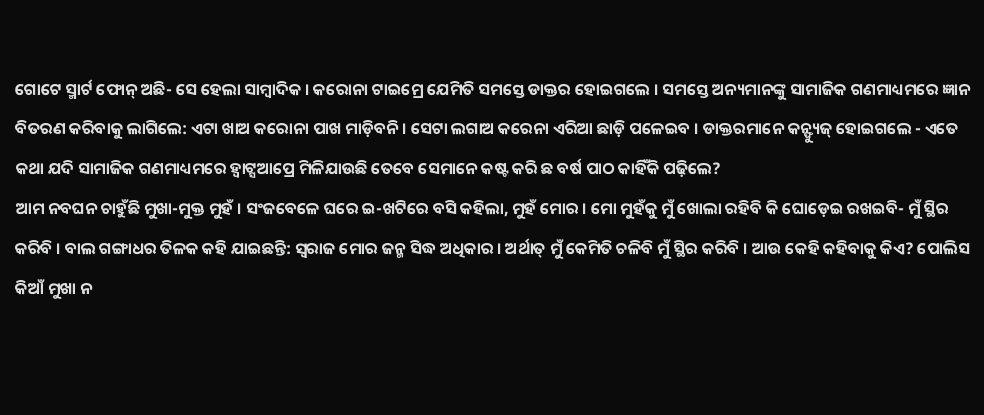ଗୋଟେ ସ୍ମାର୍ଟ ଫୋନ୍ ଅଛି- ସେ ହେଲା ସାମ୍ବାଦିକ । କରୋନା ଟାଇମ୍ରେ ଯେମିତି ସମସ୍ତେ ଡାକ୍ତର ହୋଇଗଲେ । ସମସ୍ତେ ଅନ୍ୟମାନଙ୍କୁ ସାମାଜିକ ଗଣମାଧ୍ୟମରେ ଜ୍ଞାନ ବିତରଣ କରିବାକୁ ଲାଗିଲେ: ଏଟା ଖାଅ କରୋନା ପାଖ ମାଡ଼ିବନି । ସେଟା ଲଗାଅ କରେନା ଏରିଆ ଛାଡ଼ି ପଳେଇବ । ଡାକ୍ତରମାନେ କନ୍ଫ୍ୟୁଜ୍ ହୋଇଗଲେ - ଏତେ କଥା ଯଦି ସାମାଜିକ ଗଣମାଧ୍ୟମରେ ହ୍ୱାଟ୍ସଆପ୍ରେ ମିଳିଯାଉଛି ତେବେ ସେମାନେ କଷ୍ଟ କରି ଛ ବର୍ଷ ପାଠ କାହିଁକି ପଢ଼ିଲେ?
ଆମ ନବଘନ ଚାହୁଁଛି ମୁଖା-ମୁକ୍ତ ମୁହଁ । ସଂଜବେଳେ ଘରେ ଇ-ଖଟିରେ ବସି କହିଲା, ମୁହଁ ମୋର । ମୋ ମୁହଁକୁ ମୁଁ ଖୋଲା ରହିବି କି ଘୋଡ଼େଇ ରଖଇବି- ମୁଁ ସ୍ଥିର କରିବି । ବାଲ ଗଙ୍ଗାଧର ତିଳକ କହି ଯାଇଛନ୍ତି: ସ୍ୱରାଜ ମୋର ଜନ୍ମ ସିଦ୍ଧ ଅଧିକାର । ଅର୍ଥାତ୍ ମୁଁ କେମିତି ଚଳିବି ମୁଁ ସ୍ଥିର କରିବି । ଆଉ କେହି କହିବାକୁ କିଏ? ପୋଲିସ କିଆଁ ମୁଖା ନ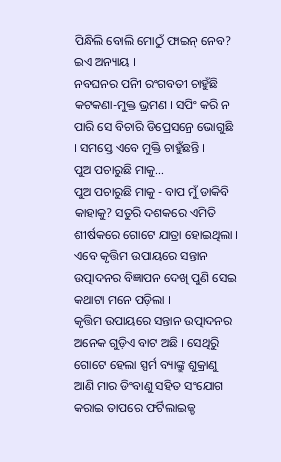ପିନ୍ଧିଲି ବୋଲି ମୋଠୁଁ ଫାଇନ୍ ନେବ? ଇଏ ଅନ୍ୟାୟ ।
ନବଘନର ପନିୀ ରଂଗବତୀ ଚାହୁଁଛି କଟକଣା-ମୁକ୍ତ ଭ୍ରମଣ । ସପିଂ କରି ନ ପାରି ସେ ବିଚାରି ଡିପ୍ରେସନ୍ରେ ଭୋଗୁଛି । ସମସ୍ତେ ଏବେ ମୁକ୍ତି ଚାହୁଁଛନ୍ତି ।
ପୁଅ ପଚାରୁଛି ମାକୁ...
ପୁଅ ପଚାରୁଛି ମାକୁ - ବାପ ମୁଁ ଡାକିବି କାହାକୁ? ସତୁରି ଦଶକରେ ଏମିତି ଶୀର୍ଷକରେ ଗୋଟେ ଯାତ୍ରା ହୋଇଥିଲା । ଏବେ କୃତ୍ତିମ ଉପାୟରେ ସନ୍ତାନ ଉତ୍ପାଦନର ବିଜ୍ଞାପନ ଦେଖି ପୁଣି ସେଇ କଥାଟା ମନେ ପଡ଼ିଲା ।
କୃତ୍ତିମ ଉପାୟରେ ସନ୍ତାନ ଉତ୍ପାଦନର ଅନେକ ଗୁଡ଼ିଏ ବାଟ ଅଛି । ସେଥିରୁି ଗୋଟେ ହେଲା ସ୍ପର୍ମ ବ୍ୟାଙ୍କ୍ରୁ ଶୁକ୍ରାଣୁ ଆଣି ମାର ଡିଂବାଣୁ ସହିତ ସଂଯୋଗ କରାଇ ତାପରେ ଫର୍ଟିଲାଇଜ୍ଡ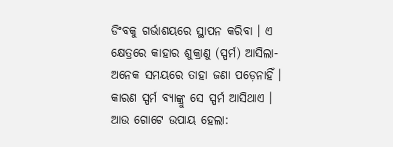ଡିଂବକୁ ଗର୍ଭାଶୟରେ ସ୍ଥାପନ କରିବା । ଏ କ୍ଷେତ୍ରରେ କାହାର ଶୁକ୍ରାଣୁ (ସ୍ପର୍ମ) ଆସିଲା- ଅନେକ ସମୟରେ ତାହା ଜଣା ପଡ଼େନାହିଁ । କାରଣ ସ୍ପର୍ମ ବ୍ୟାଙ୍କ୍ରୁ ସେ ସ୍ପର୍ମ ଆସିଥାଏ ।
ଆଉ ଗୋଟେ ଉପାୟ ହେଲା: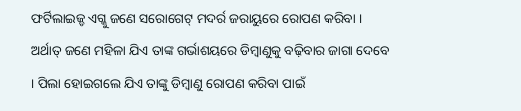ଫର୍ଟିଲାଇଜ୍ଡ ଏଗ୍କୁ ଜଣେ ସରୋଗେଟ୍ ମଦର୍ର ଜରାୟୁରେ ରୋପଣ କରିବା । ଅର୍ଥାତ୍ ଜଣେ ମହିଳା ଯିଏ ତାଙ୍କ ଗର୍ଭାଶୟରେ ଡିମ୍ବାଣୁକୁ ବଢ଼ିବାର ଜାଗା ଦେବେ । ପିଲା ହୋଇଗଲେ ଯିଏ ତାଙ୍କୁ ଡିମ୍ବାଣୁ ରୋପଣ କରିବା ପାଇଁ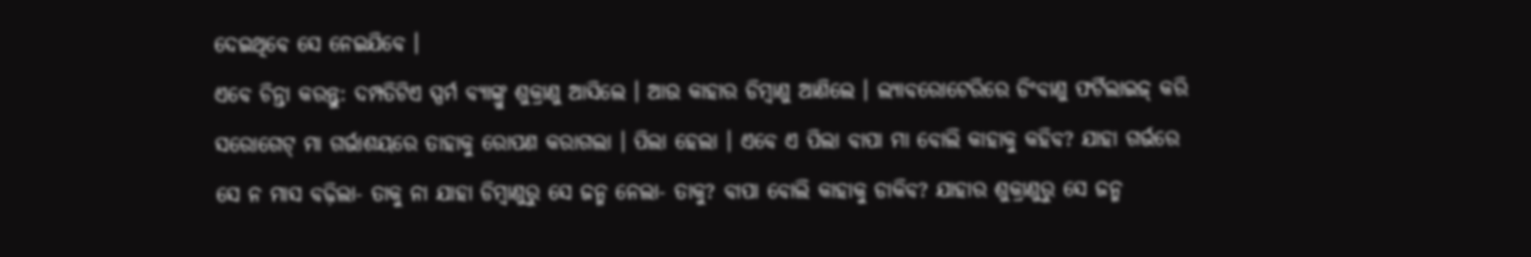ଦେଇଥିବେ ସେ ନେଇଯିବେ ।
ଏବେ ଚିନ୍ତା କରନ୍ତୁ: ଦମ୍ପତିଟିଏ ସ୍ପର୍ମ ବ୍ୟାଙ୍କ୍ରୁ ଶୁକ୍ରାଣୁ ଆସିଲେ । ଆଉ କାହାର ଡିମ୍ବାଣୁ ଆଣିଲେ । ଲ୍ୟାବରୋଟେରିରେ ଡିଂବାଣୁ ଫର୍ଟିଲାଇଜ୍ କରି ସରୋଗେଟ୍ ମା ଗର୍ଭାଶୟରେ ତାହାକୁ ରୋପଣ କରାଗଲା । ପିଲା ହେଲା । ଏବେ ଏ ପିଲା ବାପା ମା ବୋଲି କାହାକୁ କହିବ? ଯାହା ଗର୍ଭରେ ସେ ନ ମାସ ବଢ଼ିଲା- ତାକୁ ନା ଯାହା ଡିମ୍ବାଣୁରୁ ସେ ଜନ୍ମ ନେଲା- ତାକୁ? ବାପା ବୋଲି କାହାକୁ ଡାକିବ? ଯାହାର ଶୁକ୍ରାଣୁରୁ ସେ ଜନ୍ମ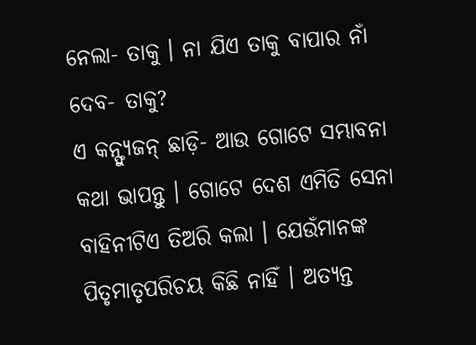ନେଲା- ତାକୁ । ନା ଯିଏ ତାକୁ ବାପାର ନାଁ ଦେବ- ତାକୁ?
ଏ କନ୍ଫ୍ୟୁଜନ୍ ଛାଡ଼ି- ଆଉ ଗୋଟେ ସମ୍ଭାବନା କଥା ଭାପନ୍ତୁ । ଗୋଟେ ଦେଶ ଏମିତି ସେନା ବାହିନୀଟିଏ ତିଅରି କଲା । ଯେଉଁମାନଙ୍କ ପିତୃମାତୃପରିଚୟ କିଛି ନାହିଁ । ଅତ୍ୟନ୍ତ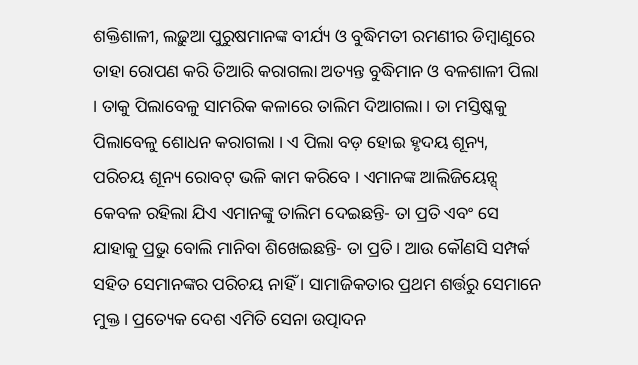ଶକ୍ତିଶାଳୀ, ଲଢ଼ୁଆ ପୁରୁଷମାନଙ୍କ ବୀର୍ଯ୍ୟ ଓ ବୁଦ୍ଧିମତୀ ରମଣୀର ଡିମ୍ବାଣୁରେ ତାହା ରୋପଣ କରି ତିଆରି କରାଗଲା ଅତ୍ୟନ୍ତ ବୁଦ୍ଧିମାନ ଓ ବଳଶାଳୀ ପିଲା । ତାକୁ ପିଲାବେଳୁ ସାମରିକ କଳାରେ ତାଲିମ ଦିଆଗଲା । ତା ମସ୍ତିଷ୍କକୁ ପିଲାବେଳୁ ଶୋଧନ କରାଗଲା । ଏ ପିଲା ବଡ଼ ହୋଇ ହୃଦୟ ଶୂନ୍ୟ, ପରିଚୟ ଶୂନ୍ୟ ରୋବଟ୍ ଭଳି କାମ କରିବେ । ଏମାନଙ୍କ ଆଲିଜିୟେନ୍ସ୍ କେବଳ ରହିଲା ଯିଏ ଏମାନଙ୍କୁ ତାଲିମ ଦେଇଛନ୍ତି- ତା ପ୍ରତି ଏବଂ ସେ ଯାହାକୁ ପ୍ରଭୁ ବୋଲି ମାନିବା ଶିଖେଇଛନ୍ତି- ତା ପ୍ରତି । ଆଉ କୌଣସି ସମ୍ପର୍କ ସହିତ ସେମାନଙ୍କର ପରିଚୟ ନାହିଁ । ସାମାଜିକତାର ପ୍ରଥମ ଶର୍ତ୍ତରୁ ସେମାନେ ମୁକ୍ତ । ପ୍ରତ୍ୟେକ ଦେଶ ଏମିତି ସେନା ଉତ୍ପାଦନ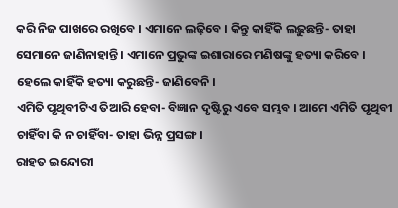କରି ନିଜ ପାଖରେ ରଖିବେ । ଏମାନେ ଲଢ଼ିବେ । କିନ୍ତୁ କାହିଁକି ଲଢ଼ୁଛନ୍ତି- ତାହା ସେମାନେ ଜାଣିନାହାନ୍ତି । ଏମାନେ ପ୍ରଭୁଙ୍କ ଇଶାରାରେ ମଣିଷଙ୍କୁ ହତ୍ୟା କରିବେ । ହେଲେ କାହିଁକି ହତ୍ୟା କରୁଛନ୍ତି- ଜାଣିବେନି ।
ଏମିତି ପୃଥିବୀଟିଏ ତିଆରି ହେବା- ବିଜ୍ଞାନ ଦୃଷ୍ଟିରୁ ଏବେ ସମ୍ଭବ । ଆମେ ଏମିତି ପୃଥିବୀ ଚାହିଁବା କି ନ ଚାହିଁବା- ତାହା ଭିନ୍ନ ପ୍ରସଙ୍ଗ ।
ରାହତ ଇନ୍ଦୋରୀ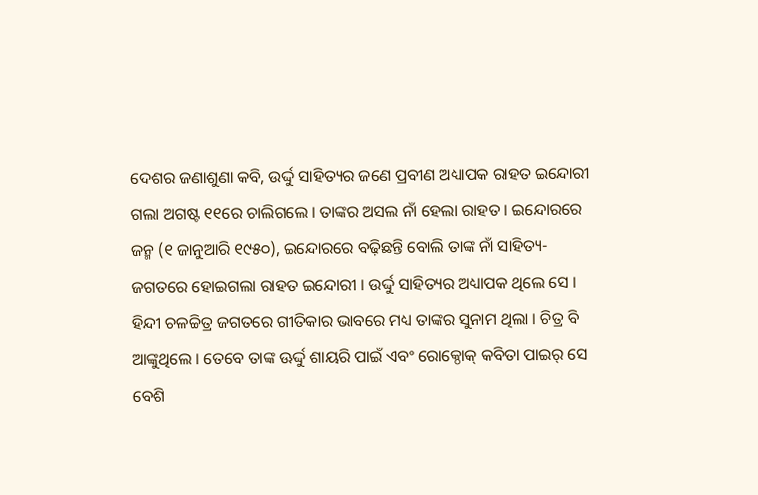ଦେଶର ଜଣାଶୁଣା କବି, ଉର୍ଦ୍ଦୁ ସାହିତ୍ୟର ଜଣେ ପ୍ରବୀଣ ଅଧ୍ୟାପକ ରାହତ ଇନ୍ଦୋରୀ ଗଲା ଅଗଷ୍ଟ ୧୧ରେ ଚାଲିଗଲେ । ତାଙ୍କର ଅସଲ ନାଁ ହେଲା ରାହତ । ଇନ୍ଦୋରରେ ଜନ୍ମ (୧ ଜାନୁଆରି ୧୯୫୦), ଇନ୍ଦୋରରେ ବଢ଼ିଛନ୍ତି ବୋଲି ତାଙ୍କ ନାଁ ସାହିତ୍ୟ-ଜଗତରେ ହୋଇଗଲା ରାହତ ଇନ୍ଦୋରୀ । ଉର୍ଦ୍ଦୁ ସାହିତ୍ୟର ଅଧ୍ୟାପକ ଥିଲେ ସେ । ହିନ୍ଦୀ ଚଳଚ୍ଚିତ୍ର ଜଗତରେ ଗୀତିକାର ଭାବରେ ମଧ୍ୟ ତାଙ୍କର ସୁନାମ ଥିଲା । ଚିତ୍ର ବି ଆଙ୍କୁଥିଲେ । ତେବେ ତାଙ୍କ ଊର୍ଦ୍ଦୁ ଶାୟରି ପାଇଁ ଏବଂ ରୋକ୍ଠୋକ୍ କବିତା ପାଇର୍ ସେ ବେଶି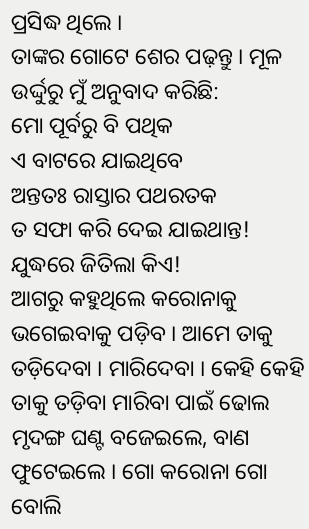ପ୍ରସିଦ୍ଧ ଥିଲେ ।
ତାଙ୍କର ଗୋଟେ ଶେର ପଢ଼ନ୍ତୁ । ମୂଳ ଉର୍ଦ୍ଦୁରୁ ମୁଁ ଅନୁବାଦ କରିଛି:
ମୋ ପୂର୍ବରୁ ବି ପଥିକ
ଏ ବାଟରେ ଯାଇଥିବେ
ଅନ୍ତତଃ ରାସ୍ତାର ପଥରତକ
ତ ସଫା କରି ଦେଇ ଯାଇଥାନ୍ତ!
ଯୁଦ୍ଧରେ ଜିତିଲା କିଏ!
ଆଗରୁ କହୁଥିଲେ କରୋନାକୁ ଭଗେଇବାକୁ ପଡ଼ିବ । ଆମେ ତାକୁ ତଡ଼ିଦେବା । ମାରିଦେବା । କେହି କେହି ତାକୁ ତଡ଼ିବା ମାରିବା ପାଇଁ ଢୋଲ ମୃଦଙ୍ଗ ଘଣ୍ଟ ବଜେଇଲେ, ବାଣ ଫୁଟେଇଲେ । ଗୋ କରୋନା ଗୋ ବୋଲି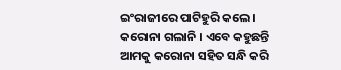ଇଂରାଜୀରେ ପାଟିହୁରି କଲେ । କରୋନା ଗଲାନି । ଏବେ କହୁଛନ୍ତି ଆମକୁ କରୋନା ସହିତ ସନ୍ଧି କରି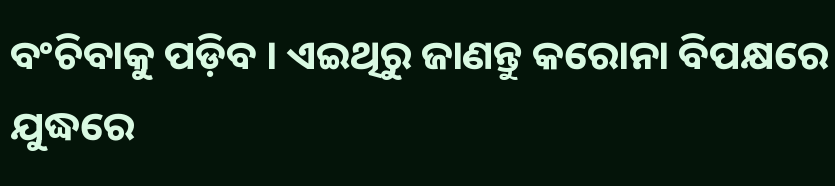ବଂଚିବାକୁ ପଡ଼ିବ । ଏଇଥିରୁ ଜାଣନ୍ତୁ କରୋନା ବିପକ୍ଷରେ ଯୁଦ୍ଧରେ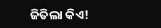ଜିତିଲା କିଏ!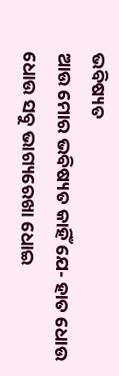ଭବିଷ୍ୟତ
ଆଉ ମୋର ଭବିଷ୍ୟତ କାହିଁ ଯେ- ହାତ ଧୋଉ ଧୋଉ ସବୁ ଭାଗ୍ୟରେଖା ଧୋଇ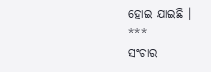ହୋଇ ଯାଇଛି ।
***
ସଂଚାର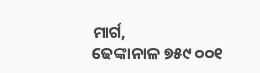ମାର୍ଗ,
ଢେଙ୍କାନାଳ ୭୫୯ ୦୦୧